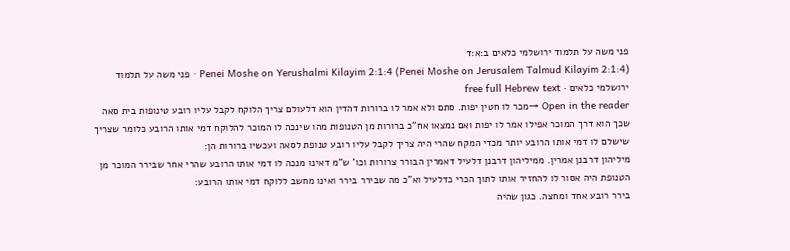פני משה על תלמוד ירושלמי כלאים ב:א:ד
Penei Moshe on Yerushalmi Kilayim 2:1:4 (Penei Moshe on Jerusalem Talmud Kilayim 2:1:4) · פני משה על תלמוד ירושלמי כלאים · free full Hebrew text
Open in the reader →מכר לו חטין יפות. סתם ולא אמר לו ברורות דהדין הוא דלעולם צריך הלוקח לקבל עליו רובע טינופות בית סאה שכך הוא דרך המוכר אפילו אמר לו יפות ואם נמצאו אח"כ ברורות מן הטנופות מהו שינכה לו המוכר להלוקח דמי אותו הרובע כלומר שצריך שישלם לו דמי אותו הרובע יותר מכדי המקח שהרי היה צריך לקבל עליו רובע טנופת לסאה ועכשיו ברורות הן:
מיליהון דרבנן אמרין. ממיליהון דרבנן דלעיל דאמרין הבורר צרורות וכו' ש"מ דאינו מנכה לו דמי אותו הרובע שהרי אחר שבירר המוכר מן הטנופת היה אסור לו להחזיר אותו לתוך הכרי כדלעיל וא"כ מה שבירר בירר ואינו מחשב ללוקח דמי אותו הרובע:
בירר רובע אחד ומחצה. כגון שהיה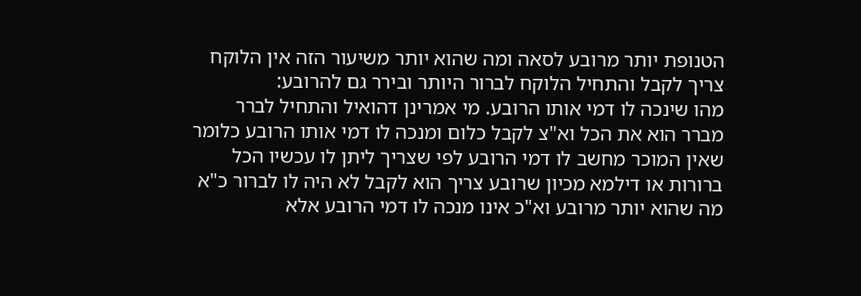הטנופת יותר מרובע לסאה ומה שהוא יותר משיעור הזה אין הלוקח צריך לקבל והתחיל הלוקח לברור היותר ובירר גם להרובע:
מהו שינכה לו דמי אותו הרובע. מי אמרינן דהואיל והתחיל לברר מברר הוא את הכל וא"צ לקבל כלום ומנכה לו דמי אותו הרובע כלומר שאין המוכר מחשב לו דמי הרובע לפי שצריך ליתן לו עכשיו הכל ברורות או דילמא מכיון שרובע צריך הוא לקבל לא היה לו לברור כ"א מה שהוא יותר מרובע וא"כ אינו מנכה לו דמי הרובע אלא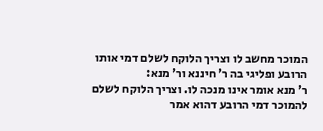המוכר מחשב לו וצריך הלוקח לשלם דמי אותו הרובע ופליגי בה ר' חיננא ור' מנא:
ר' מנא אומר אינו מנכה לו. וצריך הלוקח לשלם להמוכר דמי הרובע דהוא אמר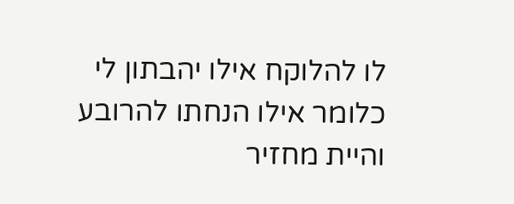לו להלוקח אילו יהבתון לי כלומר אילו הנחתו להרובע והיית מחזיר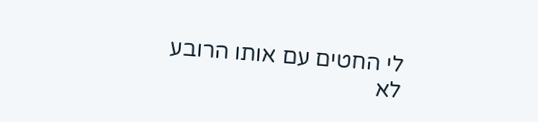לי החטים עם אותו הרובע לא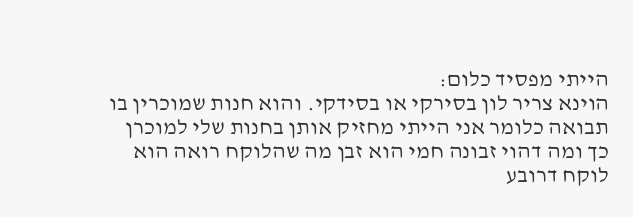הייתי מפסיד כלום:
הוינא צריר לון בסירקי או בסידקי. והוא חנות שמוכרין בו תבואה כלומר אני הייתי מחזיק אותן בחנות שלי למוכרן כך ומה דהוי זבונה חמי הוא זבן מה שהלוקח רואה הוא לוקח דרובע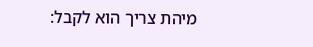מיהת צריך הוא לקבל: